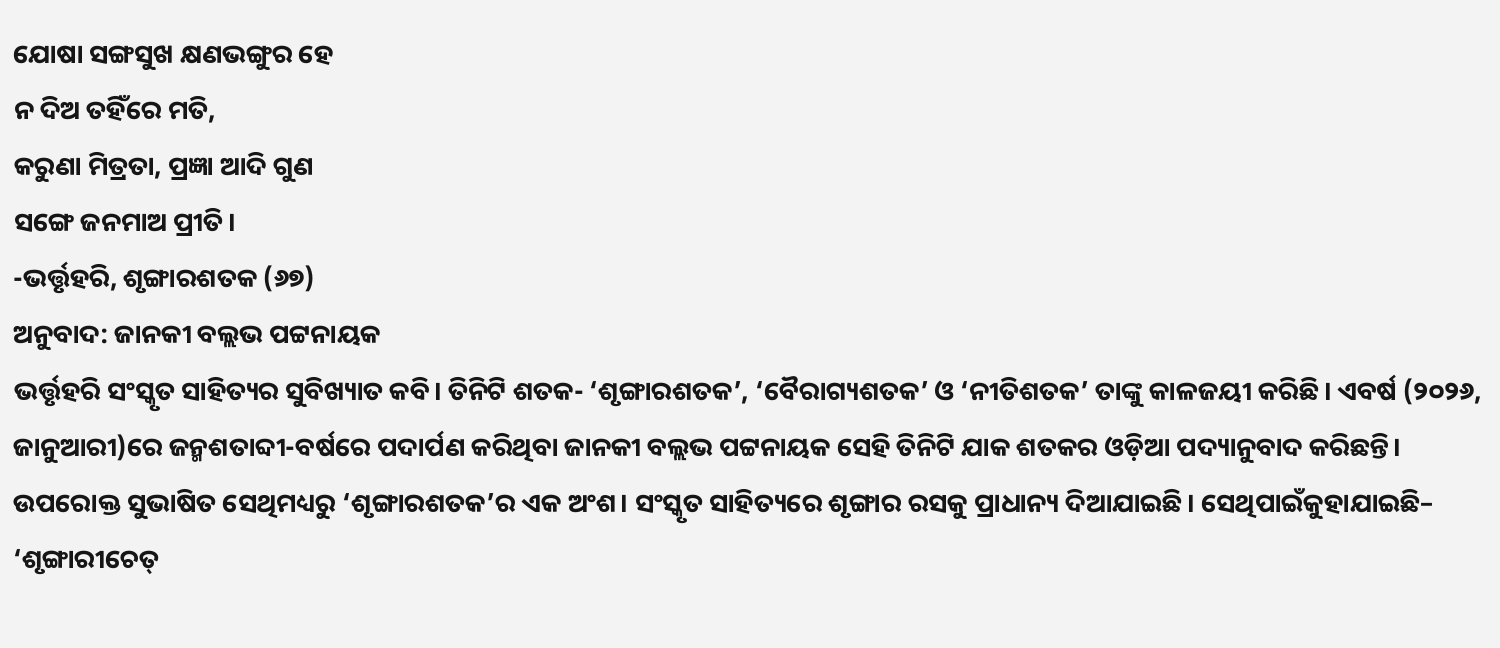ଯୋଷା ସଙ୍ଗସୁଖ କ୍ଷଣଭଙ୍ଗୁର ହେ
ନ ଦିଅ ତହିଁରେ ମତି,
କରୁଣା ମିତ୍ରତା, ପ୍ରଜ୍ଞା ଆଦି ଗୁଣ
ସଙ୍ଗେ ଜନମାଅ ପ୍ରୀତି।
-ଭର୍ତ୍ତୃହରି, ଶୃଙ୍ଗାରଶତକ (୬୭)
ଅନୁବାଦ: ଜାନକୀ ବଲ୍ଲଭ ପଟ୍ଟନାୟକ
ଭର୍ତ୍ତୃହରି ସଂସ୍କୃତ ସାହିତ୍ୟର ସୁବିଖ୍ୟାତ କବି। ତିନିଟି ଶତକ- ‘ଶୃଙ୍ଗାରଶତକ’, ‘ବୈରାଗ୍ୟଶତକ’ ଓ ‘ନୀତିଶତକ’ ତାଙ୍କୁ କାଳଜୟୀ କରିଛି। ଏବର୍ଷ (୨୦୨୬, ଜାନୁଆରୀ)ରେ ଜନ୍ମଶତାବ୍ଦୀ-ବର୍ଷରେ ପଦାର୍ପଣ କରିଥିବା ଜାନକୀ ବଲ୍ଲଭ ପଟ୍ଟନାୟକ ସେହି ତିନିଟି ଯାକ ଶତକର ଓଡ଼ିଆ ପଦ୍ୟାନୁବାଦ କରିଛନ୍ତି। ଉପରୋକ୍ତ ସୁଭାଷିତ ସେଥିମଧ୍ୟରୁ ‘ଶୃଙ୍ଗାରଶତକ’ର ଏକ ଅଂଶ। ସଂସ୍କୃତ ସାହିତ୍ୟରେ ଶୃଙ୍ଗାର ରସକୁ ପ୍ରାଧାନ୍ୟ ଦିଆଯାଇଛି। ସେଥିପାଇଁକୁହାଯାଇଛି– ‘ଶୃଙ୍ଗାରୀଚେତ୍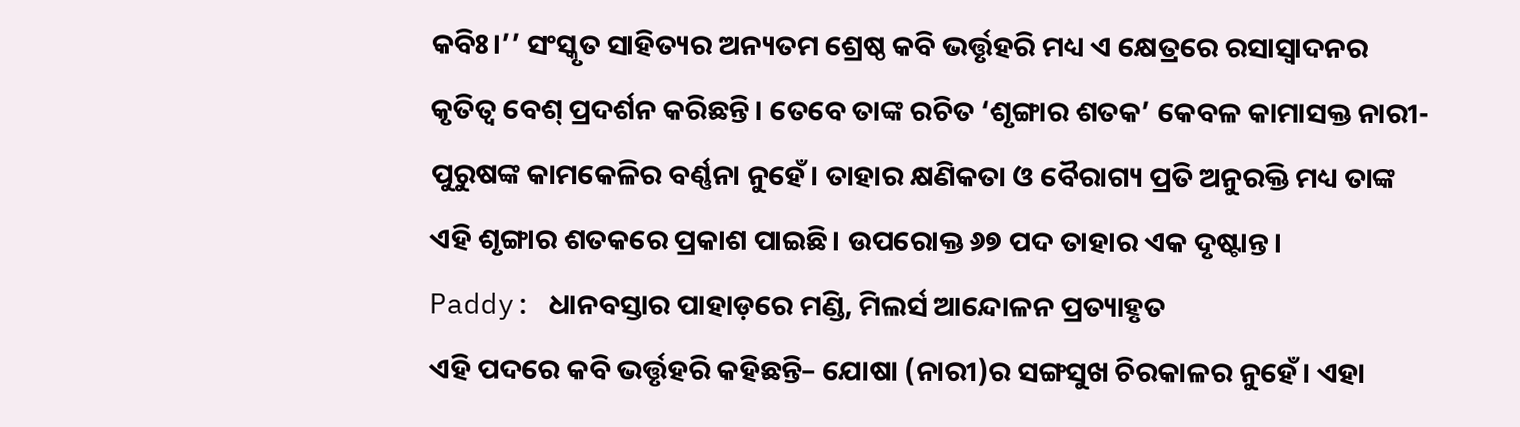କବିଃ।’’ ସଂସ୍କୃତ ସାହିତ୍ୟର ଅନ୍ୟତମ ଶ୍ରେଷ୍ଠ କବି ଭର୍ତ୍ତୃହରି ମଧ୍ୟ ଏ କ୍ଷେତ୍ରରେ ରସାସ୍ବାଦନର କୃତିତ୍ବ ବେଶ୍ ପ୍ରଦର୍ଶନ କରିଛନ୍ତି। ତେବେ ତାଙ୍କ ରଚିତ ‘ଶୃଙ୍ଗାର ଶତକ’ କେବଳ କାମାସକ୍ତ ନାରୀ-ପୁରୁଷଙ୍କ କାମକେଳିର ବର୍ଣ୍ଣନା ନୁହେଁ। ତାହାର କ୍ଷଣିକତା ଓ ବୈରାଗ୍ୟ ପ୍ରତି ଅନୁରକ୍ତି ମଧ୍ୟ ତାଙ୍କ ଏହି ଶୃଙ୍ଗାର ଶତକରେ ପ୍ରକାଶ ପାଇଛି। ଉପରୋକ୍ତ ୬୭ ପଦ ତାହାର ଏକ ଦୃଷ୍ଟାନ୍ତ।
Paddy: ଧାନବସ୍ତାର ପାହାଡ଼ରେ ମଣ୍ଡି, ମିଲର୍ସ ଆନ୍ଦୋଳନ ପ୍ରତ୍ୟାହୃତ
ଏହି ପଦରେ କବି ଭର୍ତ୍ତୃହରି କହିଛନ୍ତି– ଯୋଷା (ନାରୀ)ର ସଙ୍ଗସୁଖ ଚିରକାଳର ନୁହେଁ। ଏହା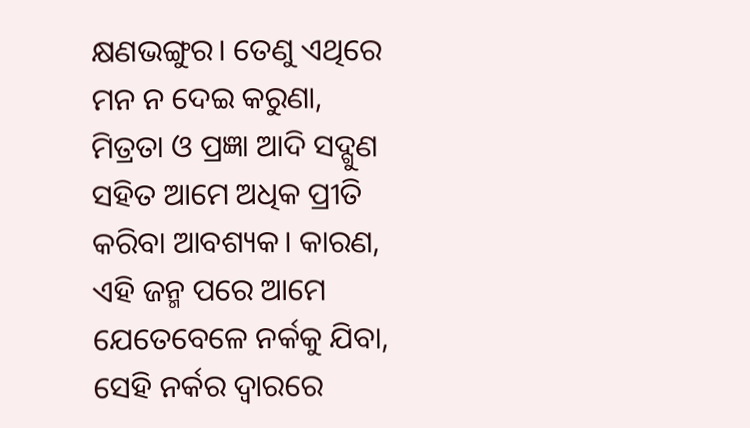କ୍ଷଣଭଙ୍ଗୁର। ତେଣୁ ଏଥିରେ ମନ ନ ଦେଇ କରୁଣା, ମିତ୍ରତା ଓ ପ୍ରଜ୍ଞା ଆଦି ସଦ୍ଗୁଣ ସହିତ ଆମେ ଅଧିକ ପ୍ରୀତି କରିବା ଆବଶ୍ୟକ। କାରଣ, ଏହି ଜନ୍ମ ପରେ ଆମେ ଯେତେବେଳେ ନର୍କକୁ ଯିବା, ସେହି ନର୍କର ଦ୍ବାରରେ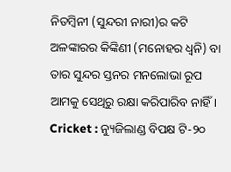ନିତମ୍ବିନୀ (ସୁନ୍ଦରୀ ନାରୀ)ର କଟି ଅଳଙ୍କାରର କିଙ୍କିଣୀ (ମନୋହର ଧ୍ବନି) ବା ତାର ସୁନ୍ଦର ସ୍ତନର ମନଲୋଭା ରୂପ ଆମକୁ ସେଥିରୁ ରକ୍ଷା କରିପାରିବ ନାହିଁ।
Cricket : ନ୍ୟୁଜିଲାଣ୍ଡ ବିପକ୍ଷ ଟି-୨୦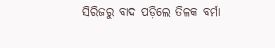ସିରିଜରୁ ବାଦ ପଡ଼ିଲେ ତିଳକ ବର୍ମା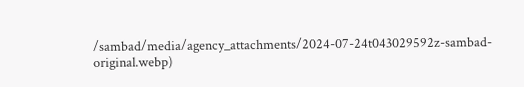/sambad/media/agency_attachments/2024-07-24t043029592z-sambad-original.webp)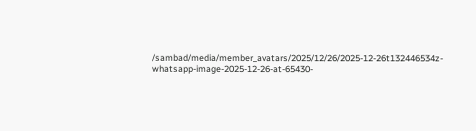/sambad/media/member_avatars/2025/12/26/2025-12-26t132446534z-whatsapp-image-2025-12-26-at-65430-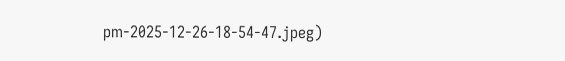pm-2025-12-26-18-54-47.jpeg)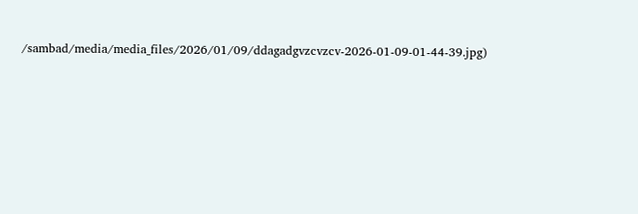/sambad/media/media_files/2026/01/09/ddagadgvzcvzcv-2026-01-09-01-44-39.jpg)